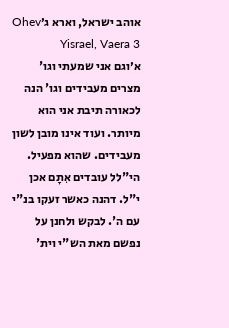אוהב ישראל, וארא ג׳Ohev Yisrael, Vaera 3
א׳וגם אני שמעתי וגו' מצרים מעבידים וגו' הנה לכאורה תיבת אני הוא מיותר. ועוד אינו מובן לשון מעבידים. שהוא מפעיל. הי"לל עובדים אִתָם אכן י"ל. דהנה כאשר זעקו בנ"י עם ה'. לבקש ולחנן על נפשם מאת הש"י וית'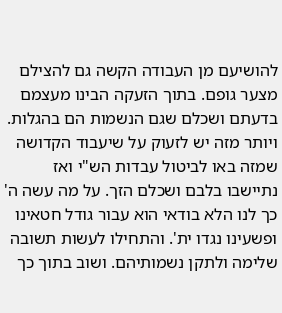להושיעם מן העבודה הקשה גם להצילם מצער גופם. בתוך הזעקה הבינו מעצמם בדעתם ושכלם שגם הנשמות הם בהגלות. ויותר מזה יש לזעוק על שיעבוד הקדושה שמזה באו לביטול עבדות הש"י ואז נתיישבו בלבם ושכלם הזך. על מה עשה ה' כך לנו הלא בודאי הוא עבור גודל חטאינו ופשעינו נגדו ית'. והתחילו לעשות תשובה שלימה ולתקן נשמותיהם. ושוב בתוך כך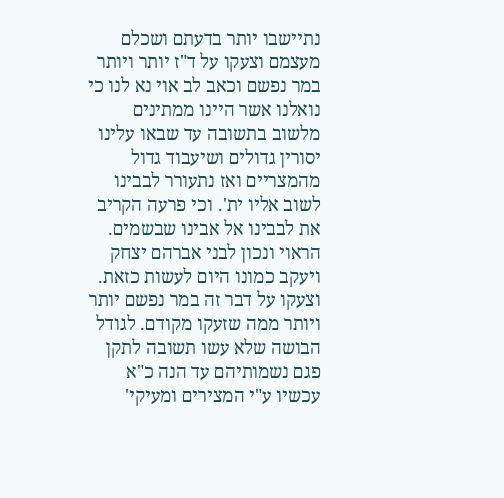נתיישבו יותר בדעתם ושכלם מעצמם וצעקו על ד"ז יותר ויותר במר נפשם וכאב לב אוי נא לנו כי נואלנו אשר היינו ממתינים מלשוב בתשובה עד שבאו עלינו יסורין גדולים ושיעבוד גדול מהמצריים ואז נתעורר לבבינו לשוב אליו ית'. וכי פרעה הקריב את לבבינו אל אבינו שבשמים. הראוי ונכון לבני אברהם יצחק ויעקב כמונו היום לעשות כזאת. וצעקו על דבר זה במר נפשם יותר ויותר ממה שזעקו מקודם. לגודל הבושה שלא עשו תשובה לתקן פגם נשמותיהם עד הנה כ"א עכשיו ע"י המצירים ומעיקי'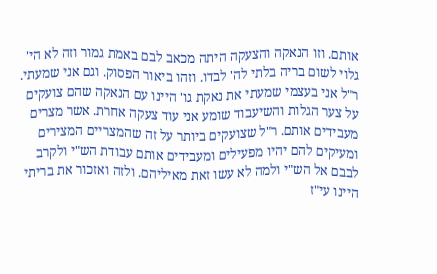אותם. וזו הנאקה והצעקה היתה מכאב לבם באמת גמור וזה לא הי' גלוי לשום בריה בלתי לה' לבדו. וזהו ביאור הפסוק. וגם אני שמעתי. ר"ל אני בעצמי שמעתי את נאקת גו' היינו עם הנאקה שהם צועקים על צער הגלות והשיעבוד שומע אני עוד צעקה אחרת. אשר מצרים מעבידים אותם. ר"ל שצועקים ביותר על זה שהמצריים המצירים ומעיקים להם יהיו מפעילים ומעבידים אותם עבודת הש"י ולקרב לבבם אל הש"י ולמה לא עשו זאת מאיליהם. ולזה ואזכור את בריתי היינו עי"ז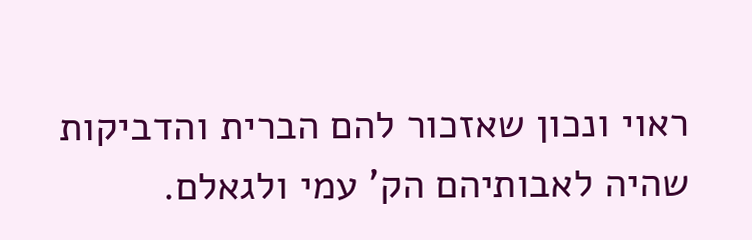ראוי ונכון שאזכור להם הברית והדביקות שהיה לאבותיהם הק' עמי ולגאלם.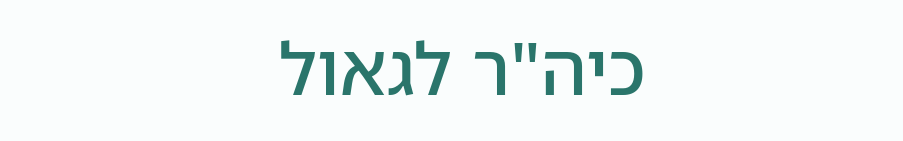כיה"ר לגאול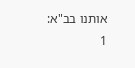אותנו בב"א:
1